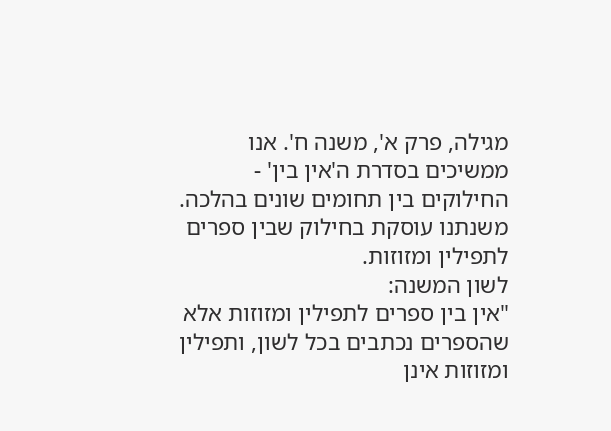מגילה, פרק א', משנה ח'. אנו ממשיכים בסדרת ה'אין בין' - החילוקים בין תחומים שונים בהלכה. משנתנו עוסקת בחילוק שבין ספרים לתפילין ומזוזות.
לשון המשנה:
"אין בין ספרים לתפילין ומזוזות אלא שהספרים נכתבים בכל לשון, ותפילין ומזוזות אינן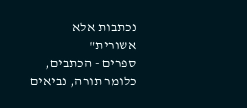נכתבות אלא אשורית"
ספרים - הכתבים, כלומר תורה, נביאים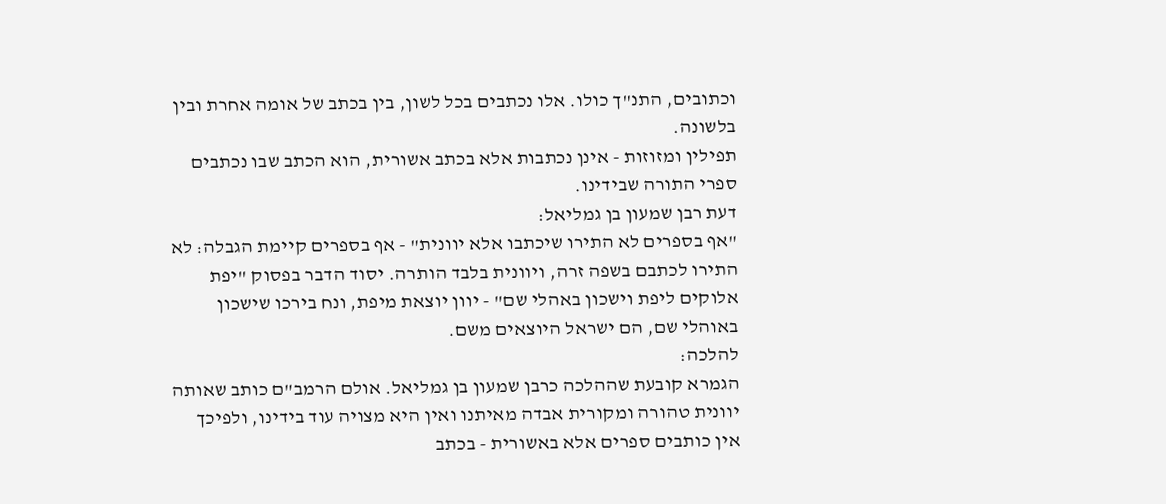וכתובים, התנ"ך כולו. אלו נכתבים בכל לשון, בין בכתב של אומה אחרת ובין בלשונה.
תפילין ומזוזות - אינן נכתבות אלא בכתב אשורית, הוא הכתב שבו נכתבים ספרי התורה שבידינו.
דעת רבן שמעון בן גמליאל:
"אף בספרים לא התירו שיכתבו אלא יוונית" - אף בספרים קיימת הגבלה: לא התירו לכתבם בשפה זרה, ויוונית בלבד הותרה. יסוד הדבר בפסוק "יפת אלוקים ליפת וישכון באהלי שם" - יוון יוצאת מיפת, ונח בירכו שישכון באוהלי שם, הם ישראל היוצאים משם.
להלכה:
הגמרא קובעת שההלכה כרבן שמעון בן גמליאל. אולם הרמב"ם כותב שאותה יוונית טהורה ומקורית אבדה מאיתנו ואין היא מצויה עוד בידינו, ולפיכך אין כותבים ספרים אלא באשורית - בכתב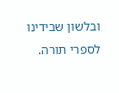ובלשון שבידינו לספרי תורה.